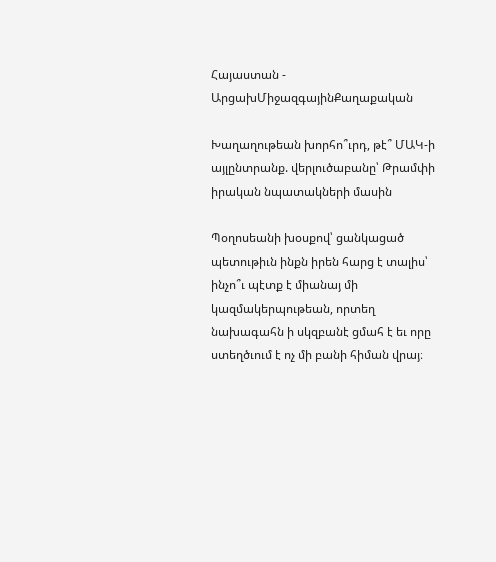Հայաստան - ԱրցախՄիջազգայինՔաղաքական

Խաղաղութեան խորհո՞ւրդ, թէ՞ ՄԱԿ-ի այլընտրանք. վերլուծաբանը՝ Թրամփի իրական նպատակների մասին

Պօղոսեանի խօսքով՝ ցանկացած պետութիւն ինքն իրեն հարց է տալիս՝ ինչո՞ւ պէտք է միանայ մի կազմակերպութեան, որտեղ նախագահն ի սկզբանէ ցմահ է եւ որը ստեղծւում է ոչ մի բանի հիման վրայ։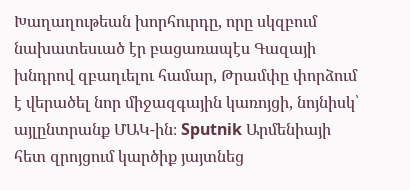Խաղաղութեան խորհուրդը, որը սկզբում նախատեսւած էր բացառապէս Գազայի խնդրով զբաղւելու համար, Թրամփը փորձում է վերածել նոր միջազգային կառոյցի, նոյնիսկ՝ այլընտրանք ՄԱԿ-ին։ Sputnik Արմենիայի հետ զրոյցում կարծիք յայտնեց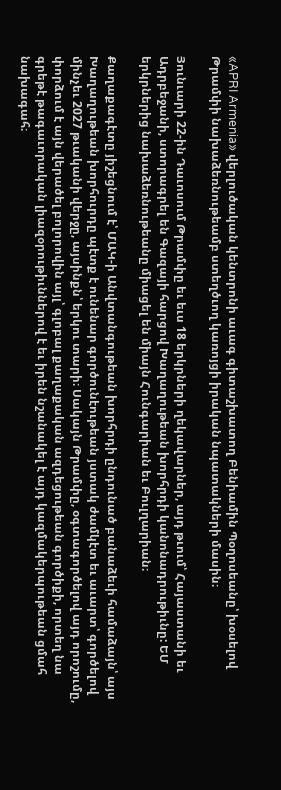«APRI Armenia» վերլուծական կենտրոնի աւագ գիտաշխատող Բենիամին Պօղոսեանը՝ խօսելով Թրամփի նախաձեռնութեամբ ստեղծւող կառոյցի իրական նպատակների մասին։

Յունւարի 22-ին Դաւոսում Թրամփը եւ եւս 18 երկրների ղեկավարներ, այդ թւում՝ Հայաստանի եւ Ադրբեջանի, ստորագրել են Գազայի հարցով Խաղաղութեան խորհրդի կանոնադրութիւնը: ԵՄ երկրներից նախաձեռնութեանը միացել են միայն Հունգարիան եւ Բուլղարիան։

Քաղաքագէտը յիշեցնում է՝ ՄԱԿ-ի Անվտանգութեան խորհրդի ընդունած բանաձեւի համաձայն՝ այս Խաղաղութեան խորհուրդը պէտք է ունենար գործունէութեան յստակ ժամկէտ եւ աւարտ՝ գործելով մինչեւ 2027 թւականի վերջը, այսինքն՝ երկու տարի։ Սակայն Թրամփը, օգտագործելով այդ որոշումը, փորձում է այն վերածել բոլորովին այլ՝ գլոբալ քաղաքական ազդեցութեան գործիքի, որտեղ նա գրեթէ թագաւորական լիազօրութիւններով է եւ իրեն նշանակել է այդ կազմակերպութեան ցմահ նախագահ։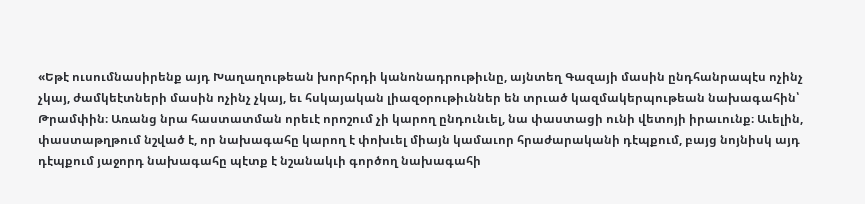«Եթէ ուսումնասիրենք այդ Խաղաղութեան խորհրդի կանոնադրութիւնը, այնտեղ Գազայի մասին ընդհանրապէս ոչինչ չկայ, ժամկեէտների մասին ոչինչ չկայ, եւ հսկայական լիազօրութիւններ են տրւած կազմակերպութեան նախագահին՝ Թրամփին։ Առանց նրա հաստատման որեւէ որոշում չի կարող ընդունւել, նա փաստացի ունի վետոյի իրաւունք։ Աւելին, փաստաթղթում նշված է, որ նախագահը կարող է փոխւել միայն կամաւոր հրաժարականի դէպքում, բայց նոյնիսկ այդ դէպքում յաջորդ նախագահը պէտք է նշանակւի գործող նախագահի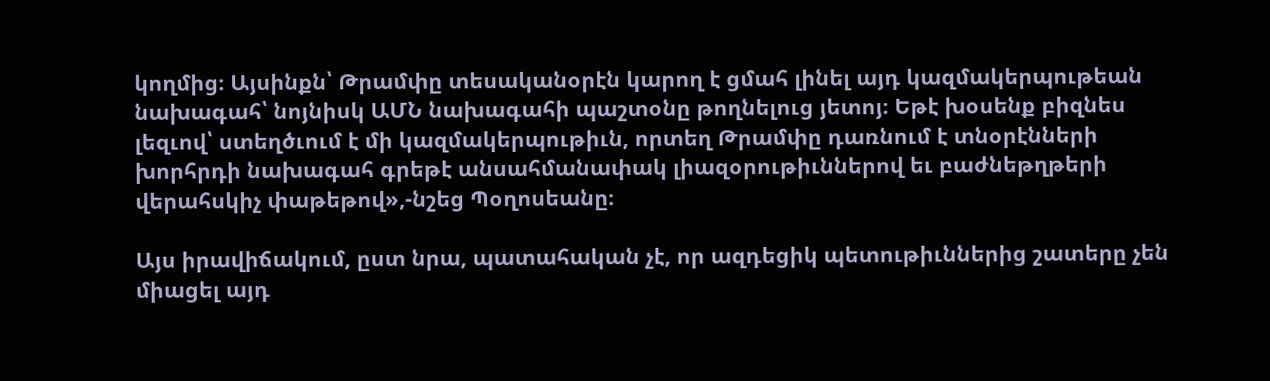կողմից։ Այսինքն՝ Թրամփը տեսականօրէն կարող է ցմահ լինել այդ կազմակերպութեան նախագահ՝ նոյնիսկ ԱՄՆ նախագահի պաշտօնը թողնելուց յետոյ։ Եթէ խօսենք բիզնես լեզւով՝ ստեղծւում է մի կազմակերպութիւն, որտեղ Թրամփը դառնում է տնօրէնների խորհրդի նախագահ գրեթէ անսահմանափակ լիազօրութիւններով եւ բաժնեթղթերի վերահսկիչ փաթեթով»,-նշեց Պօղոսեանը։

Այս իրավիճակում, ըստ նրա, պատահական չէ, որ ազդեցիկ պետութիւններից շատերը չեն միացել այդ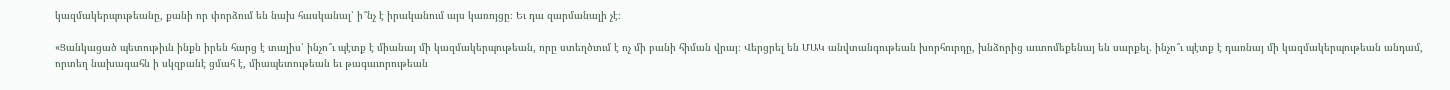կազմակերպութեանը, քանի որ փորձում են նախ հասկանալ՝ ի՞նչ է իրականում այս կառոյցը։ Եւ դա զարմանալի չէ։

«Ցանկացած պետութիւն ինքն իրեն հարց է տալիս՝ ինչո՞ւ պէտք է միանայ մի կազմակերպութեան, որը ստեղծւում է ոչ մի բանի հիման վրայ։ Վերցրել են ՄԱԿ անվտանգութեան խորհուրդը, խնձորից աւտոմեքենայ են սարքել. ինչո՞ւ պէտք է դառնայ մի կազմակերպութեան անդամ, որտեղ նախագահն ի սկզբանէ ցմահ է, միապետութեան եւ թագաւորութեան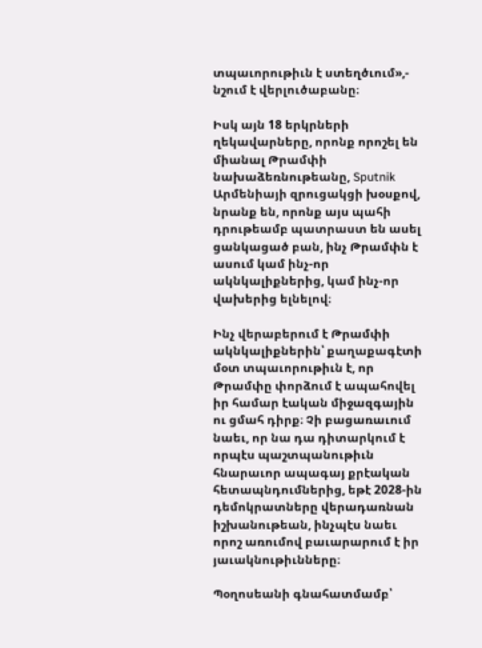տպաւորութիւն է ստեղծւում»,- նշում է վերլուծաբանը։

Իսկ այն 18 երկրների ղեկավարները, որոնք որոշել են միանալ Թրամփի նախաձեռնութեանը, Sputnik Արմենիայի զրուցակցի խօսքով, նրանք են, որոնք այս պահի դրութեամբ պատրաստ են ասել ցանկացած բան, ինչ Թրամփն է ասում կամ ինչ-որ ակնկալիքներից, կամ ինչ-որ վախերից ելնելով։

Ինչ վերաբերում է Թրամփի ակնկալիքներին՝ քաղաքագէտի մօտ տպաւորութիւն է, որ Թրամփը փորձում է ապահովել իր համար էական միջազգային ու ցմահ դիրք։ Չի բացառաւում նաեւ, որ նա դա դիտարկում է որպէս պաշտպանութիւն հնարաւոր ապագայ քրէական հետապնդումներից, եթէ 2028-ին դեմոկրատները վերադառնան իշխանութեան, ինչպէս նաեւ որոշ առումով բաւարարում է իր յաւակնութիւնները։

Պօղոսեանի գնահատմամբ՝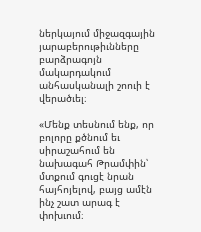ներկայում միջազգային յարաբերութիւնները բարձրագոյն մակարդակում անհասկանալի շոուի է վերածւել։

«Մենք տեսնում ենք, որ բոլորը քծնում եւ սիրաշահում են նախագահ Թրամփին՝ մտքում գուցէ նրան հայհոյելով, բայց ամէն ինչ շատ արագ է փոխւում։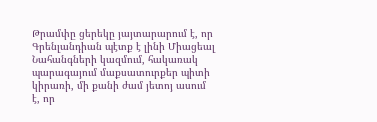Թրամփը ցերեկը յայտարարում է, որ Գրենլանդիան պէտք է լինի Միացեալ Նահանգների կազմում, հակառակ պարագայում մաքսատուրքեր պիտի կիրառի, մի քանի ժամ յետոյ ասում է, որ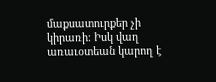մաքսատուրքեր չի կիրառի։ Իսկ վաղ առաւօտեան կարող է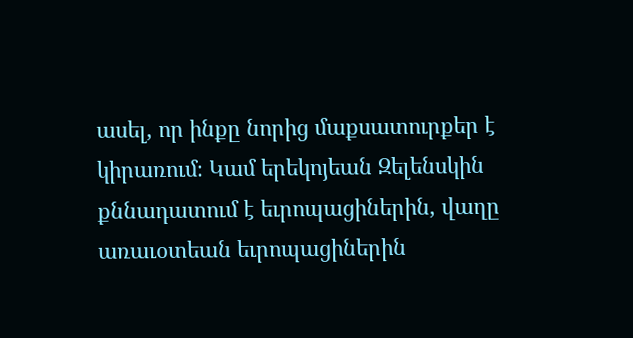ասել, որ ինքը նորից մաքսատուրքեր է կիրառում։ Կամ երեկոյեան Զելենսկին քննադատում է եւրոպացիներին, վաղը առաւօտեան եւրոպացիներին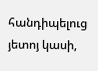հանդիպելուց յետոյ կասի,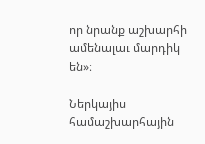որ նրանք աշխարհի ամենալաւ մարդիկ են»։

Ներկայիս համաշխարհային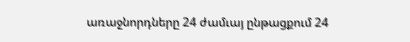առաջնորդները 24 ժամւայ ընթացքում 24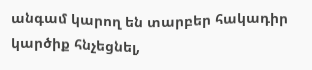անգամ կարող են տարբեր հակադիր կարծիք հնչեցնել,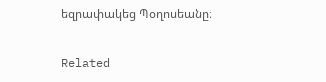եզրափակեց Պօղոսեանը։

Related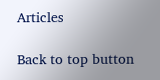Articles

Back to top button